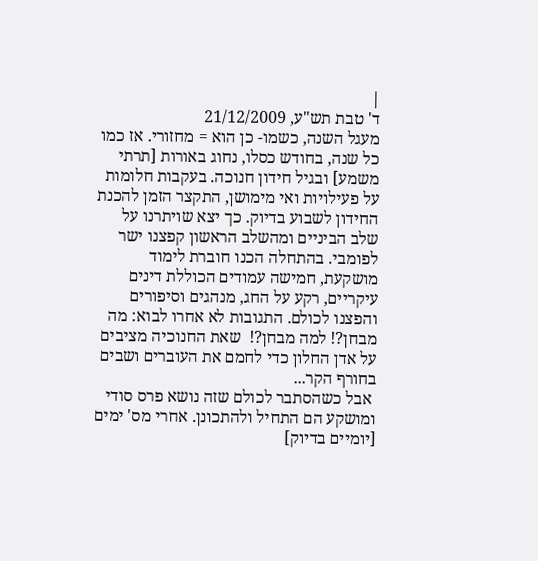|
ד' טבת תש"ע, 21/12/2009
מעגל השנה, כשמו- כן הוא = מחזורי. אז כמו כל שנה, בחודש כסלו, נחוג באורות [תרתי משמע] ובגיל חידון חנוכה. בעקבות חלומות על פעילויות ואי מימושן, התקצר הזמן להכנת החידון לשבוע בדיוק. כך יצא שויתרנו על שלב הביניים ומהשלב הראשון קפצנו ישר לפומבי. בהתחלה הכנו חוברת לימוד מושקעת, חמישה עמודים הכוללת דינים עיקריים, רקע על החג, מנהגים וסיפורים והפצנו לכולם. התגובות לא אחרו לבוא: מה מבחן?! למה מבחן?!  שאת החנוכיה מציבים על אדן החלון כדי לחמם את העוברים ושבים בחורף הקר...
 אבל כשהסתבר לכולם שזה נושא פרס סודי ומושקע הם התחיל ולהתכונן. אחרי מס' ימים [יומיים בדיוק]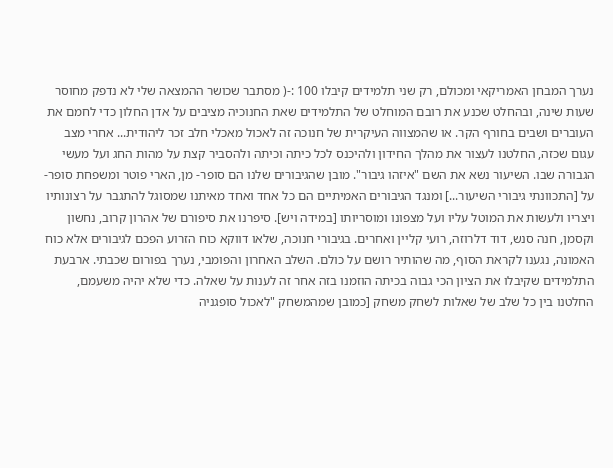נערך המבחן האמריקאי ומכולם, רק שני תלמידים קיבלו 100 :-( מסתבר שכושר ההמצאה שלי לא נדפק מחוסר שעות שינה, ובהחלט שכנע את רובם המוחלט של התלמידים שאת החנוכיה מציבים על אדן החלון כדי לחמם את העוברים ושבים בחורף הקר. או שהמצווה העיקרית של חנוכה זה לאכול מאכלי חלב זכר ליהודית... אחרי מצב עגום שכזה, החלטנו לעצור את מהלך החידון ולהיכנס לכל כיתה וכיתה ולהסביר קצת על מהות החג ועל מעשי הגבורה שבו. השיעור נשא את השם "איזהו גיבור". מובן שהגיבורים שלנו הם סופר- מן, הארי פוטר ומשפחת סופר- על [התכוונתי גיבורי השיעור...] ומנגד הגיבורים האמיתיים הם כל אחד ואחד מאיתנו שמסוגל להתגבר על רצונותיו ויצריו ולעשות את המוטל עליו ועל מצפונו ומוסריותו [במידה ויש]. סיפרנו את סיפורם של אהרון קרוב, נחשון וקסמן, חנה סנש, דוד דלרוזה, רועי קליין ואחרים. בגיבורי חנוכה, שלאו דווקא כוח הזרוע הפכם לגיבורים אלא כוח האמונה, נגענו לקראת הסוף, מה שהותיר רושם על כולם. השלב האחרון והפומבי, נערך בפורום שכבתי. ארבעת התלמידים שקיבלו את הציון הכי גבוה בכיתה הוזמנו בזה אחר זה לענות על שאלה. כדי שלא יהיה משעמם, החלטנו בין כל שלב של שאלות לשחק משחק [כמובן שמהמשחק "לאכול סופגניה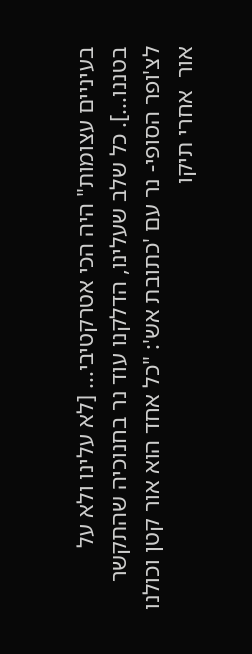בעיניים עצומות" היה הכי אטרקטיבי... [לא עלינו ולא על בטננו...]. כל שלב שעלינו, הדלקנו עוד נר בחנוכיה שהתקשר לצ'ופר הסופי- נר עם 'כתובת אש': "כל אחד הוא אור קטן וכולנו אור  אחרי תיקו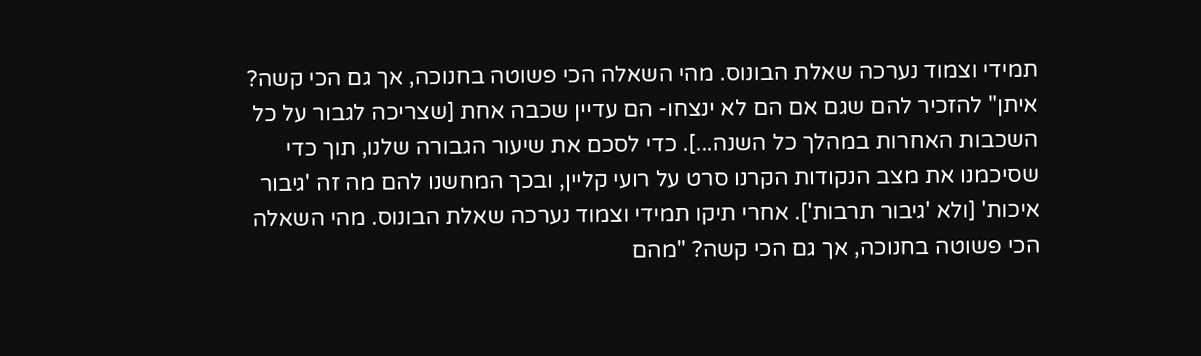תמידי וצמוד נערכה שאלת הבונוס. מהי השאלה הכי פשוטה בחנוכה, אך גם הכי קשה?
איתן" להזכיר להם שגם אם הם לא ינצחו- הם עדיין שכבה אחת [שצריכה לגבור על כל השכבות האחרות במהלך כל השנה...]. כדי לסכם את שיעור הגבורה שלנו, תוך כדי שסיכמנו את מצב הנקודות הקרנו סרט על רועי קליין, ובכך המחשנו להם מה זה 'גיבור איכות' [ולא 'גיבור תרבות']. אחרי תיקו תמידי וצמוד נערכה שאלת הבונוס. מהי השאלה הכי פשוטה בחנוכה, אך גם הכי קשה? "מהם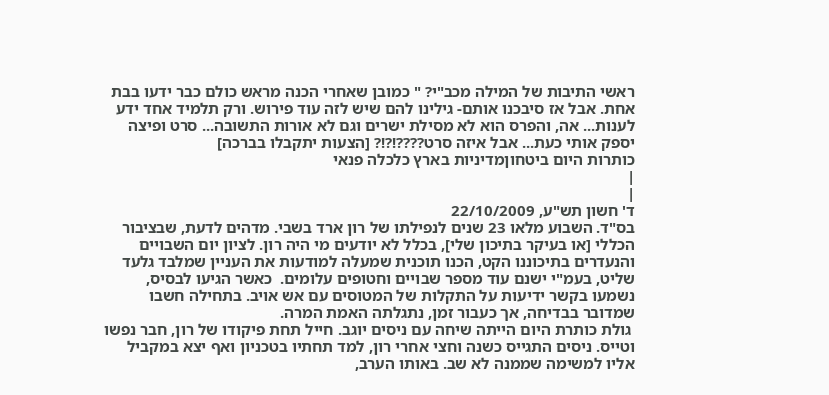ראשי התיבות של המילה מכב"י? " כמובן שאחרי הכנה מראש כולם כבר ידעו בבת אחת. אבל אז סיבכנו אותם- גילינו להם שיש לזה עוד פירוש. ורק תלמיד אחד ידע לענות... אה, והפרס הוא לא מסילת ישרים וגם לא אורות התשובה... סרט ופיצה יספק אותי כעת... אבל איזה סרט????!?!? [הצעות יתקבלו בברכה]
כותרות היום ביטחוןמדיניות בארץ כלכלה פנאי
|
|
ד' חשון תש"ע, 22/10/2009
בס"ד. השבוע מלאו 23 שנים לנפילתו של רון ארד בשבי. מדהים לדעת, שבציבור הכללי [או בעיקר בתיכון שלי], בכלל לא יודעים מי היה רון. לציון יום השבויים והנעדרים בתיכוננו הקט, הכנו תוכנית שמעלה למודעות את העניין שמלבד גלעד שליט, בעמ"י ישנם עוד מספר שבויים וחטופים עלומים.  כאשר הגיעו לבסיס, נשמעו בקשר ידיעות על התקלות של המטוסים עם אש אויב. בתחילה חשבו שמדובר בבדיחה, אך כעבור זמן, נתגלתה האמת המרה.
 גולת כותרת היום הייתה שיחה עם ניסים יוגב. חייל תחת פיקודו של רון, חבר נפשו וטייס. ניסים התגייס כשנה וחצי אחרי רון, למד תחתיו בטכניון ואף יצא במקביל אליו למשימה שממנה לא שב. באותו הערב,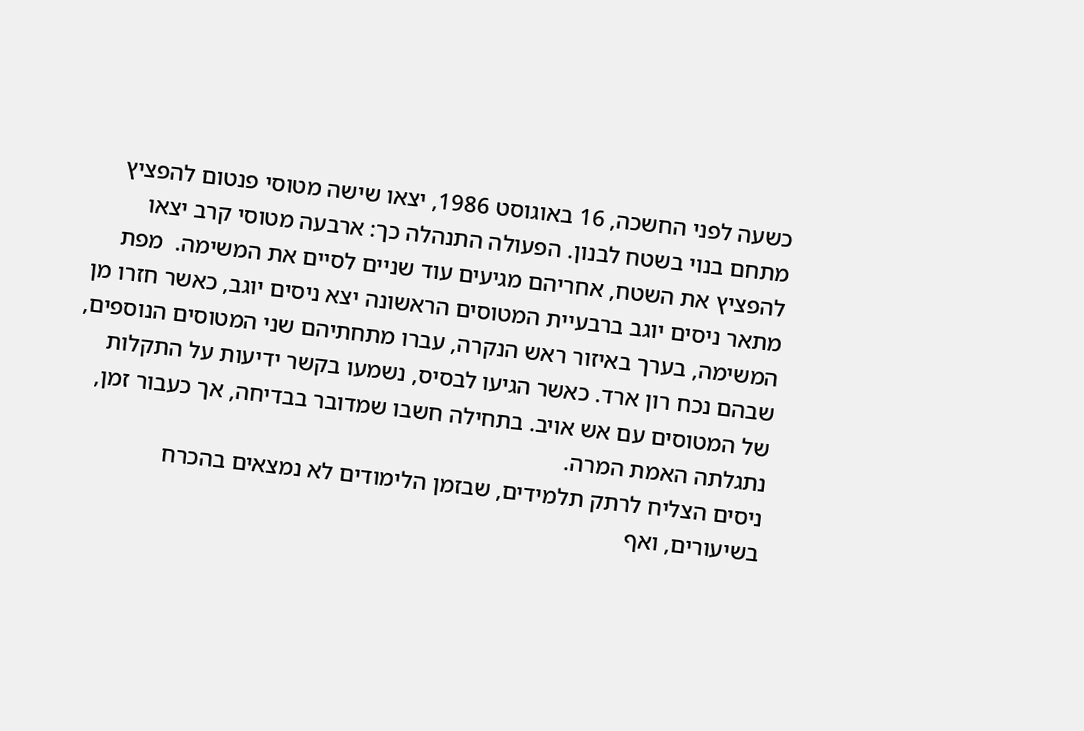כשעה לפני החשכה, 16 באוגוסט 1986, יצאו שישה מטוסי פנטום להפציץ מתחם בנוי בשטח לבנון. הפעולה התנהלה כך: ארבעה מטוסי קרב יצאו להפציץ את השטח, אחריהם מגיעים עוד שניים לסיים את המשימה.  מפת מתאר ניסים יוגב ברבעיית המטוסים הראשונה יצא ניסים יוגב, כאשר חזרו מן המשימה, בערך באיזור ראש הנקרה, עברו מתחתיהם שני המטוסים הנוספים, שבהם נכח רון ארד. כאשר הגיעו לבסיס, נשמעו בקשר ידיעות על התקלות של המטוסים עם אש אויב. בתחילה חשבו שמדובר בבדיחה, אך כעבור זמן, נתגלתה האמת המרה.
ניסים הצליח לרתק תלמידים, שבזמן הלימודים לא נמצאים בהכרח בשיעורים, ואף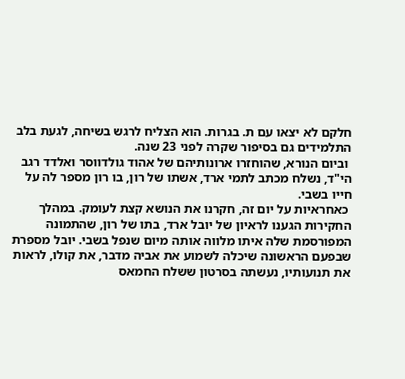חלקם לא יצאו עם ת. בגרות. הוא הצליח לרגש בשיחה, לגעת בלב התלמידים גם בסיפור שקרה לפני 23 שנה.
 וביום הנורא, שהוחזרו ארונותיהם של אהוד גולדווסר ואלדד רגב הי"ד, נשלח מכתב לתמי ארד, אשתו של רון, בו רון מספר לה על חייו בשבי.
 כאחראיות על יום זה, חקרנו את הנושא קצת לעומק. במהלך החקירות הגענו לראיון של יובל ארד, בתו של רון, שהתמונה המפורסמת שלה איתו מלווה אותה מיום שנפל בשבי. יובל מספרת שבפעם הראשונה שיכלה לשמוע את אביה מדבר, את קולו, לראות את תנועותיו, נעשתה בסרטון ששלח החמאס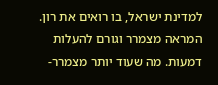למדינת ישראל, בו רואים את רון. המראה מצמרר וגורם להעלות דמעות. מה שעוד יותר מצמרר-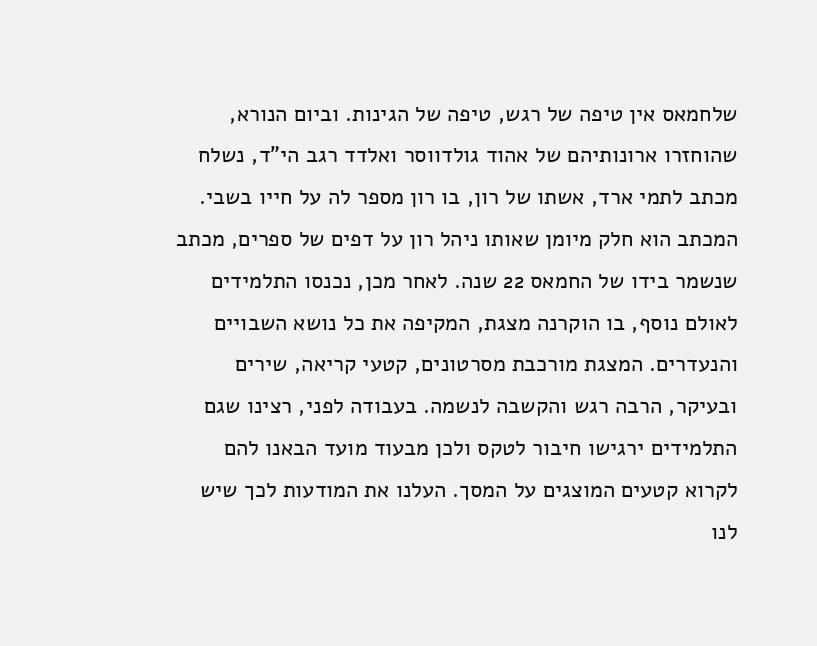שלחמאס אין טיפה של רגש, טיפה של הגינות. וביום הנורא, שהוחזרו ארונותיהם של אהוד גולדווסר ואלדד רגב הי"ד, נשלח מכתב לתמי ארד, אשתו של רון, בו רון מספר לה על חייו בשבי. המכתב הוא חלק מיומן שאותו ניהל רון על דפים של ספרים, מכתב שנשמר בידו של החמאס 22 שנה. לאחר מכן, נכנסו התלמידים לאולם נוסף, בו הוקרנה מצגת, המקיפה את כל נושא השבויים והנעדרים. המצגת מורכבת מסרטונים, קטעי קריאה, שירים ובעיקר, הרבה רגש והקשבה לנשמה. בעבודה לפני, רצינו שגם התלמידים ירגישו חיבור לטקס ולכן מבעוד מועד הבאנו להם לקרוא קטעים המוצגים על המסך. העלנו את המודעות לכך שיש לנו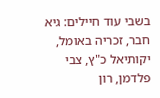בשבי עוד חיילים: גיא חבר, זכריה באומל, יקותיאל כ"ץ, צבי פלדמן, רון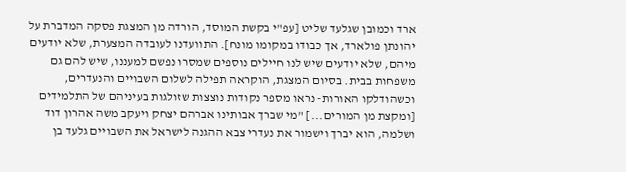ארד וכמובן שגלעד שליט [עפ"י בקשת המוסד, הורדה מן המצגת פסקה המדברת על יהונתן פולארד, אך כבודו במקומו מונח]. התוועדנו לעובדה המצערת, שלא יודעים מיהם, שלא יודעים שיש לנו חיילים נוספים שמסרו נפשם למעננו, שיש להם גם משפחות בבית. בסיום המצגת, הוקראה תפילה לשלום השבויים והנעדרים, וכשהודלקו האורות- נראו מספר נקודות נוצצות שזולגות בעיניהם של התלמידים [ומקצת מן המורים...] "מי שברך אבותינו אברהם יצחק ויעקב משה אהרון דוד ושלמה, הוא יברך וישמור את נעדרי צבא ההגנה לישראל את השבויים גלעד בן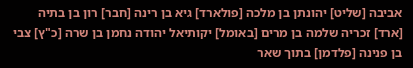אביבה [שליט] יהונתן בן מלכה [פולארד] גיא בן רינה [חבר] רון בן בתיה [ארד] זכריה שלמה בן מרים [באומל] יקותיאל יהודה נחמן בן שרה [כ"ץ] צבי בן פנינה [פלדמן] בתוך שאר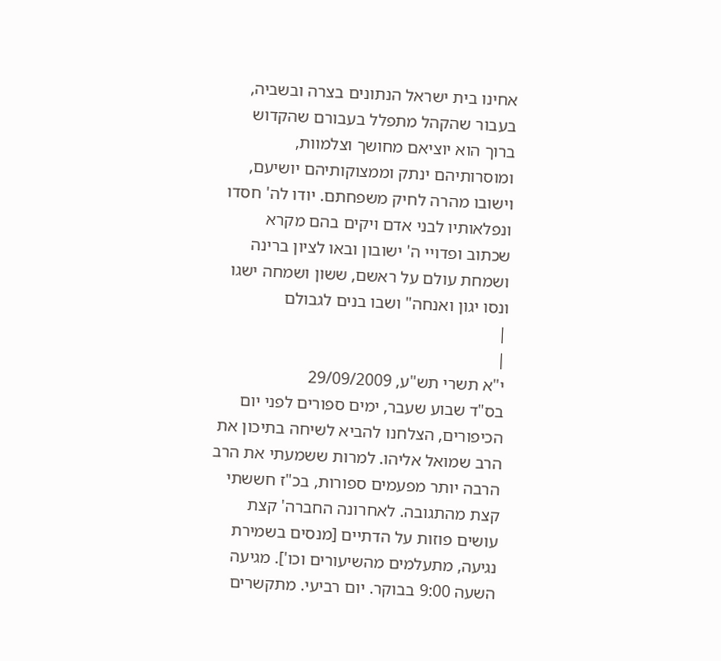אחינו בית ישראל הנתונים בצרה ובשביה, בעבור שהקהל מתפלל בעבורם שהקדוש ברוך הוא יוציאם מחושך וצלמוות, ומוסרותיהם ינתק וממצוקותיהם יושיעם, וישובו מהרה לחיק משפחתם. יודו לה' חסדו ונפלאותיו לבני אדם ויקים בהם מקרא שכתוב ופדויי ה' ישובון ובאו לציון ברינה ושמחת עולם על ראשם, ששון ושמחה ישגו ונסו יגון ואנחה" ושבו בנים לגבולם
|
|
י"א תשרי תש"ע, 29/09/2009
בס"ד שבוע שעבר, ימים ספורים לפני יום הכיפורים, הצלחנו להביא לשיחה בתיכון את הרב שמואל אליהו. למרות ששמעתי את הרב הרבה יותר מפעמים ספורות, בכ"ז חששתי קצת מהתגובה. לאחרונה החברה' קצת עושים פוזות על הדתיים [מנסים בשמירת נגיעה, מתעלמים מהשיעורים וכו']. מגיעה השעה 9:00 בבוקר. יום רביעי. מתקשרים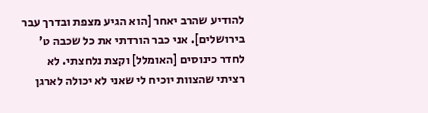להודיע שהרב יאחר [הוא הגיע מצפת ובדרך עבר בירושלים]. אני כבר הורדתי את כל שכבה ט' לחדר כינוסים [האומלל] וקצת נלחצתי. לא רציתי שהצוות יוכיח לי שאני לא יכולה לארגן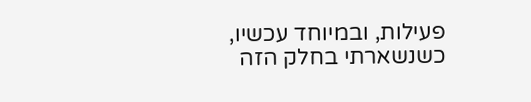פעילות, ובמיוחד עכשיו, כשנשארתי בחלק הזה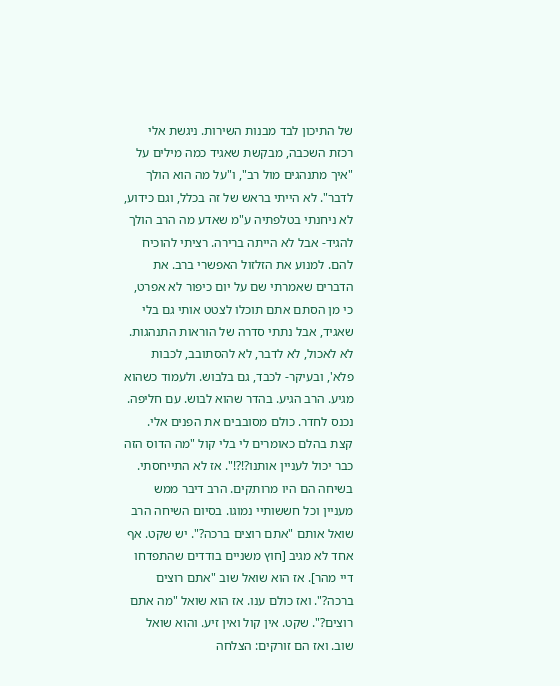של התיכון לבד מבנות השירות. ניגשת אלי רכזת השכבה, מבקשת שאגיד כמה מילים על "איך מתנהגים מול רב", ו"על מה הוא הולך לדבר". לא הייתי בראש של זה בכלל, וגם כידוע, לא ניחנתי בטלפתיה ע"מ שאדע מה הרב הולך להגיד- אבל לא הייתה ברירה. רציתי להוכיח להם. למנוע את הזלזול האפשרי ברב. את הדברים שאמרתי שם על יום כיפור לא אפרט, כי מן הסתם אתם תוכלו לצטט אותי גם בלי שאגיד, אבל נתתי סדרה של הוראות התנהגות. לא לאכול, לא לדבר, לא להסתובב, לכבות פלא', ובעיקר- לכבד, גם בלבוש. ולעמוד כשהוא מגיע. הרב הגיע. בהדר שהוא לבוש. עם חליפה. נכנס לחדר. כולם מסובבים את הפנים אלי. קצת בהלם כאומרים לי בלי קול "מה הדוס הזה כבר יכול לעניין אותנו?!?!". אז לא התייחסתי. בשיחה הם היו מרותקים. הרב דיבר ממש מעניין וכל חששותיי נמוגו. בסיום השיחה הרב שואל אותם "אתם רוצים ברכה?". יש שקט. אף אחד לא מגיב [חוץ משניים בודדים שהתפדחו דיי מהר]. אז הוא שואל שוב "אתם רוצים ברכה?". ואז כולם ענו. אז הוא שואל "מה אתם רוצים?". שקט. אין קול ואין זיע. והוא שואל שוב. ואז הם זורקים: הצלחה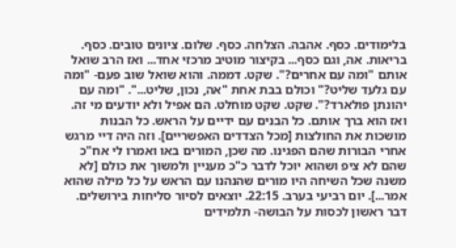בלימודים. כסף. אהבה. הצלחה. כסף. שלום. ציונים טובים. כסף. בריאות. אה, וגם כסף... בקיצור מוטיב מרכזי אחד... ואז הרב שואל אותם "ומה עם אחרים?". שקט. דממה. והוא שואל שוב פעם- "ומה עם גלעד שליט?" וכולם בבת אחת "אה, נכון, שליט...". "ומה עם יהונתן פולארד?". שקט. שקט מוחלט. הם אפיל ולא יודעים מי זה. ואז הוא ברך אותם. כל הבנים עם ידיים על הראש. כל הבנות מושכות את החולצות [מכל הצדדים האפשריים]. וזה היה דיי מרגש אחרי הבורות שהם הפגינו. מה שכן, המורים באו ואמרו לי אח"כ שהם לא ציפ ושהוא יוכל לדבר כ"כ מעניין ולמשוך את כולם [לא משנה שכל השיחה היו מורים שהנהנו עם הראש על כל מילה שהוא אמר...]. יום רביעי בערב. 22:15. יוצאים לסיור סליחות בירושלים. דבר ראשון לכסות על הבושה- תלמידים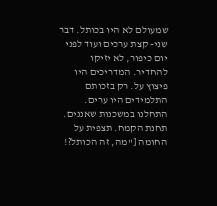שמעולם לא היו בכותל. דבר שני- קצת ערכים ועוד לפני יום כיפור, לא יזיקו להחדיר. המדריכים היו פיצוץ על. רק בזכותם התלמידים היו ערים. התחלנו במשכנות שאננים. תחנת הקמח. תצפית על החומה ["מה, זה הכותל?!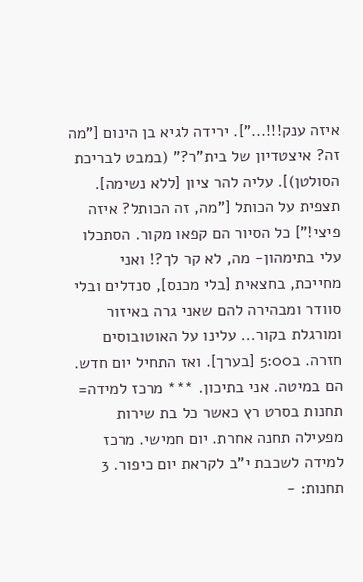איזה ענק!!!..."]. ירידה לגיא בן הינום ["מה זה? איצטדיון של בית"ר?" (במבט לבריכת הסולטן)]. עליה להר ציון [ללא נשימה]. תצפית על הכותל ["מה, זה הכותל? איזה פיצי!"] כל הסיור הם קפאו מקור. הסתכלו עלי בתימהון- מה, לא קר לך?! ואני מחייכת, בחצאית [בלי מכנס], סנדלים ובלי סוודר ומבהירה להם שאני גרה באיזור ומורגלת בקור... עלינו על האוטובוסים חזרה. ב5:00 [בערך]. ואז התחיל יום חדש. הם במיטה. אני בתיכון. *** מרכז למידה= תחנות בסרט רץ כאשר כל בת שירות מפעילה תחנה אחרת. יום חמישי. מרכז למידה לשכבת י"ב לקראת יום כיפור. 3 תחנות: -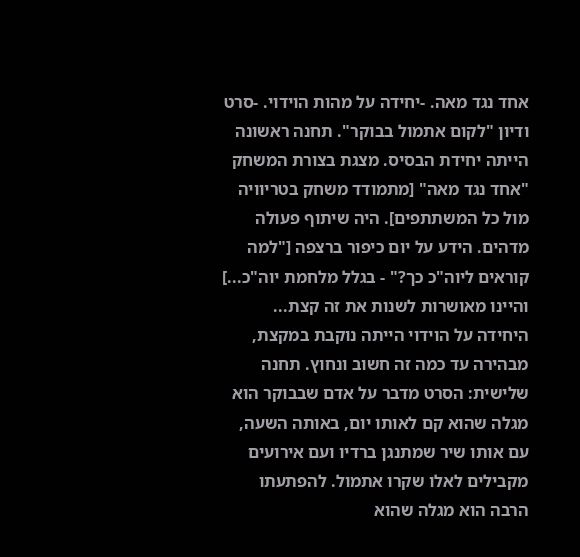אחד נגד מאה. -יחידה על מהות הוידוי. -סרט ודיון "לקום אתמול בבוקר". תחנה ראשונה הייתה יחידת הבסיס. מצגת בצורת המשחק "אחד נגד מאה" [מתמודד משחק בטריוויה מול כל המשתתפים]. היה שיתוף פעולה מדהים. הידע על יום כיפור ברצפה ["למה קוראים ליוה"כ כך?" - בגלל מלחמת יוה"כ...] והיינו מאושרות לשנות את זה קצת... היחידה על הוידוי הייתה נוקבת במקצת, מבהירה עד כמה זה חשוב ונחוץ. תחנה שלישית: הסרט מדבר על אדם שבבוקר הוא מגלה שהוא קם לאותו יום, באותה השעה, עם אותו שיר שמתנגן ברדיו ועם אירועים מקבילים לאלו שקרו אתמול. להפתעתו הרבה הוא מגלה שהוא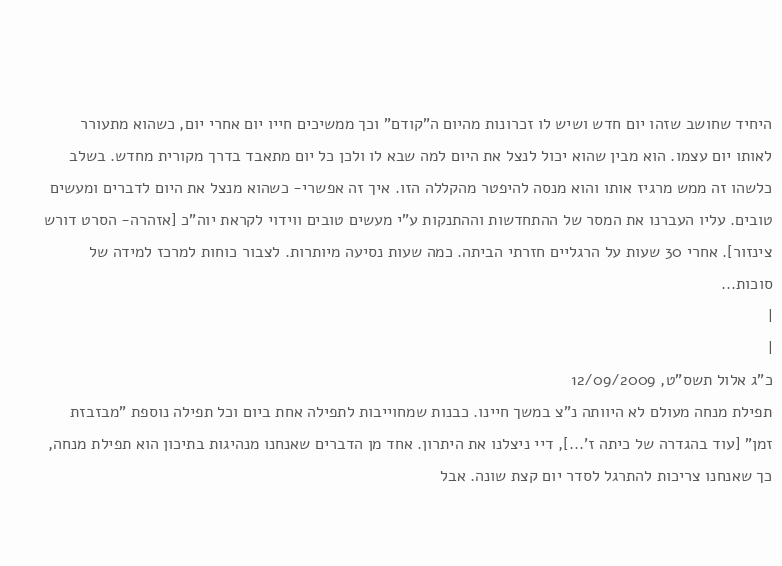היחיד שחושב שזהו יום חדש ושיש לו זכרונות מהיום ה"קודם" וכך ממשיכים חייו יום אחרי יום, כשהוא מתעורר לאותו יום עצמו. הוא מבין שהוא יכול לנצל את היום למה שבא לו ולכן כל יום מתאבד בדרך מקורית מחדש. בשלב כלשהו זה ממש מרגיז אותו והוא מנסה להיפטר מהקללה הזו. איך זה אפשרי- כשהוא מנצל את היום לדברים ומעשים טובים. עליו העברנו את המסר של ההתחדשות וההתנקות ע"י מעשים טובים ווידוי לקראת יוה"כ [אזהרה- הסרט דורש צינזור]. אחרי 30 שעות על הרגליים חזרתי הביתה. כמה שעות נסיעה מיותרות. לצבור כוחות למרכז למידה של סוכות...
|
|
כ"ג אלול תשס"ט, 12/09/2009
תפילת מנחה מעולם לא היוותה נ"צ במשך חיינו. כבנות שמחוייבות לתפילה אחת ביום וכל תפילה נוספת "מבזבזת זמן" [עוד בהגדרה של כיתה ז'...], דיי ניצלנו את היתרון. אחד מן הדברים שאנחנו מנהיגות בתיכון הוא תפילת מנחה, כך שאנחנו צריכות להתרגל לסדר יום קצת שונה. אבל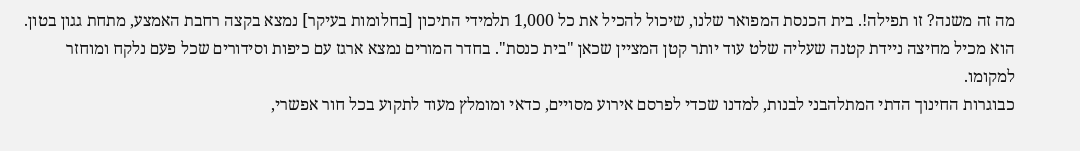מה זה משנה? זו תפילה!. בית הכנסת המפואר שלנו, שיכול להכיל את כל 1,000 תלמידי התיכון [בחלומות בעיקר] נמצא בקצה רחבת האמצע, מתחת גגון בטון. הוא מכיל מחיצה ניידת קטנה שעליה שלט עוד יותר קטן המציין שכאן "בית כנסת". בחדר המורים נמצא ארגז עם כיפות וסידורים שכל פעם נלקח ומוחזר למקומו.
כבוגרות החינוך הדתי המתלהבני לבנות, למדנו שכדי לפרסם אירוע מסויים, כדאי ומומלץ מעוד לתקוע בכל חור אפשרי,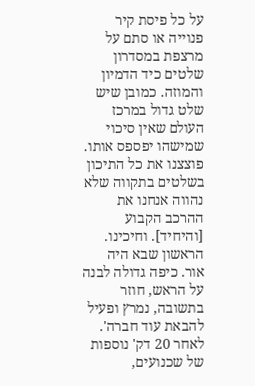על כל פיסת קיר פנוייה או סתם על מרצפת במסדרון שלטים כיד הדמיון והמוזה. כמובן שיש שלט גדול במרכז העולם שאין סיכוי שמישהו יפספס אותו. פוצצנו את כל התיכון בשלטים בתקווה שלא נהווה אנחנו את ההרכב הקבוע [והיחיד]. וחיכינו. הראשון שבא היה אור. כיפה גדולה לבנה על הראש, חוזר בתשובה, נמרץ ופעיל להבאת עוד חברה'. לאחר 20 דק' נוספות של שכנועים,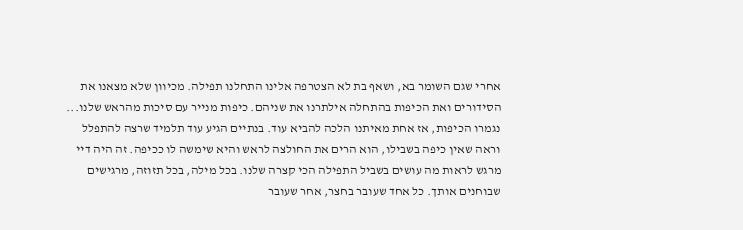אחרי שגם השומר בא, ושאף בת לא הצטרפה אלינו התחלנו תפילה. מכיוון שלא מצאנו את הסידורים ואת הכיפות בהתחלה אילתרנו את שניהם. כיפות מנייר עם סיכות מהראש שלנו... נגמרו הכיפות, אז אחת מאיתנו הלכה להביא עוד. בנתיים הגיע עוד תלמיד שרצה להתפלל וראה שאין כיפה בשבילו, הוא הרים את החולצה לראש והיא שימשה לו ככיפה. זה היה דיי מרגש לראות מה עושים בשביל התפילה הכי קצרה שלנו. בכל מילה, בכל תזוזה, מרגישים שבוחנים אותך. כל אחד שעובר בחצר, אחר שעובר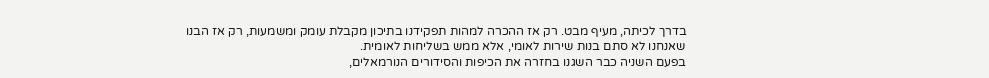בדרך לכיתה, מעיף מבט. רק אז ההכרה למהות תפקידנו בתיכון מקבלת עומק ומשמעות, רק אז הבנו שאנחנו לא סתם בנות שירות לאומי, אלא ממש בשליחות לאומית.
בפעם השניה כבר השגנו בחזרה את הכיפות והסידורים הנורמאלים,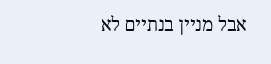אבל מניין בנתיים לא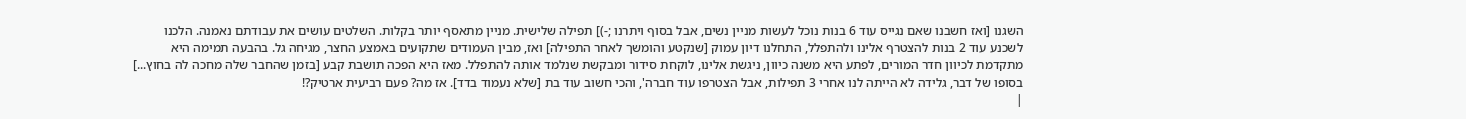השגנו [ואז חשבנו שאם נגייס עוד 6 בנות נוכל לעשות מניין נשים, אבל בסוף ויתרנו ;-)] תפילה שלישית. מניין מתאסף יותר בקלות. השלטים עושים את עבודתם נאמנה. הלכנו לשכנע עוד 2 בנות להצטרף אלינו ולהתפלל, התחלנו דיון עמוק [שנקטע והומשך לאחר התפילה] ואז, מבין העמודים שתקועים באמצע החצר, מגיחה גל. בהבעה תמימה היא מתקדמת לכיוון חדר המורים, לפתע היא משנה כיוון, ניגשת אלינו, לוקחת סידור ומבקשת שנלמד אותה להתפלל. מאז היא הפכה תושבת קבע [בזמן שהחבר שלה מחכה לה בחוץ...] בסופו של דבר, גלידה לא הייתה לנו אחרי 3 תפילות, אבל הצטרפו עוד חברה', והכי חשוב עוד בת [שלא נעמוד בדד]. אז מה? פעם רביעית ארטיק?!
|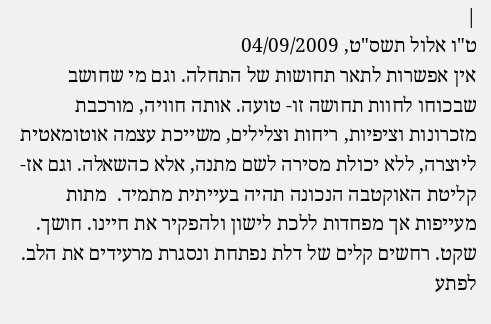|
ט"ו אלול תשס"ט, 04/09/2009
אין אפשרות לתאר תחושות של התחלה. וגם מי שחושב שבכוחו לחוות תחושה זו- טועה. אותה חוויה, מורכבת מזכרונות וציפיות, ריחות וצלילים, משייכת עצמה אוטומאטית ליוצרה, ללא יכולת מסירה לשם מתנה, אלא כהשאלה. וגם אז- קליטת האוקטבה הנכונה תהיה בעייתית מתמיד.  מתות מעייפות אך מפחדות ללכת לישון ולהפקיר את חיינו. חושך. שקט. רחשים קלים של דלת נפתחת ונסגרת מרעידים את הלב. לפתע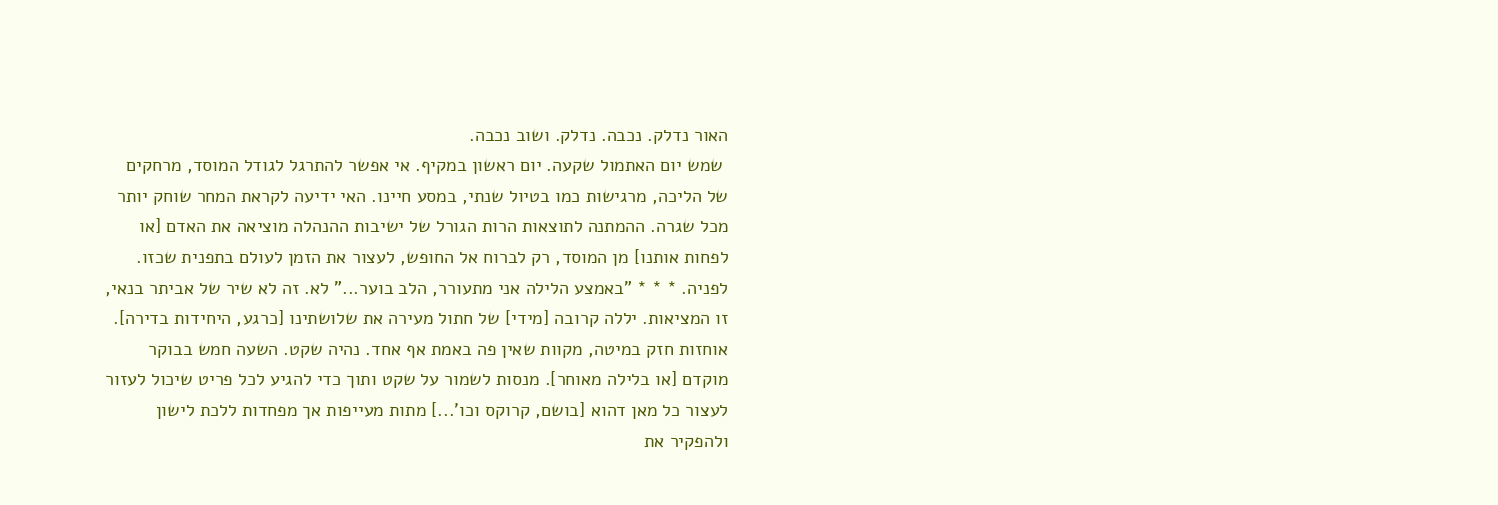האור נדלק. נכבה. נדלק. ושוב נכבה.
 שמש יום האתמול שקעה. יום ראשון במקיף. אי אפשר להתרגל לגודל המוסד, מרחקים של הליכה, מרגישות כמו בטיול שנתי, במסע חיינו. האי ידיעה לקראת המחר שוחק יותר מכל שגרה. ההמתנה לתוצאות הרות הגורל של ישיבות ההנהלה מוציאה את האדם [או לפחות אותנו] מן המוסד, רק לברוח אל החופש, לעצור את הזמן לעולם בתפנית שכזו. לפניה. * * * "באמצע הלילה אני מתעורר, הלב בוער..." לא. זה לא שיר של אביתר בנאי, זו המציאות. יללה קרובה [מידי] של חתול מעירה את שלושתינו [כרגע, היחידות בדירה]. אוחזות חזק במיטה, מקוות שאין פה באמת אף אחד. נהיה שקט. השעה חמש בבוקר מוקדם [או בלילה מאוחר]. מנסות לשמור על שקט ותוך כדי להגיע לכל פריט שיכול לעזור לעצור כל מאן דהוא [בושם, קרוקס וכו'...] מתות מעייפות אך מפחדות ללכת לישון ולהפקיר את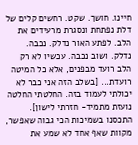חיינו. חושך. שקט. רחשים קלים של דלת נפתחת ונסגרת מרעידים את הלב. לפתע האור נדלק. נכבה. נדלק. ושוב נכבה. עכשיו לא רק הלב רועד מבפנים, אלא כל המיטה רועדת... [בשלב הזה אני כבר לא יכולתי לעמוד בזה. החלטתי החלטה נועזת מתמיד- חזרתי לישון]. התכסנו בשמיכות הכי גבוה שאפשר, מקוות שאף אחד לא שמע את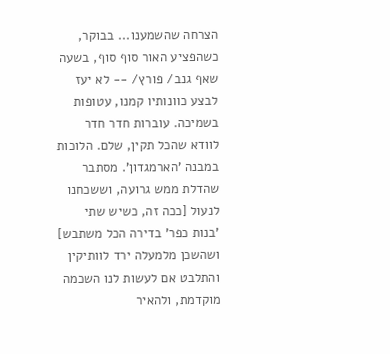הצרחה שהשמענו... בבוקר, כשהפציע האור סוף סוף, בשעה שאף גנב/ פורץ/ -- לא יעז לבצע כוונותיו קמנו, עטופות בשמיכה. עוברות חדר חדר לוודא שהכל תקין, שלם. הלוכות במבנה 'הארמגדון'. מסתבר שהדלת ממש גרועה, וששכחנו לנעול [ככה זה, כשיש שתי 'בנות כפר' בדירה הכל משתבש] ושהשכן מלמעלה ירד לוותיקין והתלבט אם לעשות לנו השכמה מוקדמת, ולהאיר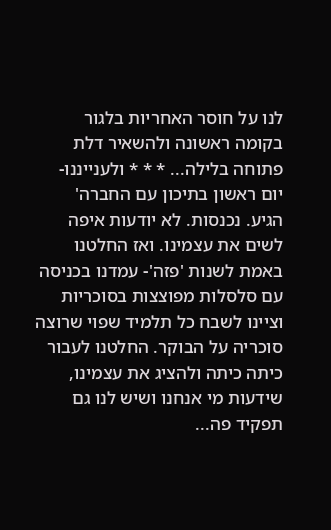לנו על חוסר האחריות בלגור בקומה ראשונה ולהשאיר דלת פתוחה בלילה... * * * ולענייננו- יום ראשון בתיכון עם החברה' הגיע. נכנסות. לא יודעות איפה לשים את עצמינו. ואז החלטנו באמת לשנות 'פזה'- עמדנו בכניסה עם סלסלות מפוצצות בסוכריות וציינו לשבח כל תלמיד שפוי שרוצה סוכריה על הבוקר. החלטנו לעבור כיתה כיתה ולהציג את עצמינו, שידעות מי אנחנו ושיש לנו גם תפקיד פה...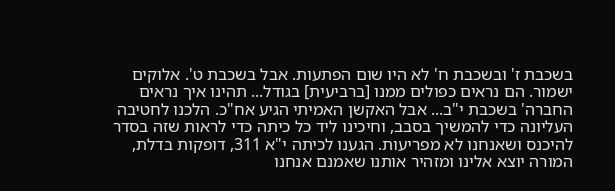בשכבת ז' ובשכבת ח' לא היו שום הפתעות. אבל בשכבת ט'. אלוקים ישמור. הם נראים כפולים ממנו [ברביעית] בגודל... תהינו איך נראים החברה' בשכבת י"ב... אבל האקשן האמיתי הגיע אח"כ. הלכנו לחטיבה העליונה כדי להמשיך בסבב, וחיכינו ליד כל כיתה כדי לראות שזה בסדר להיכנס ושאנחנו לא מפריעות. הגענו לכיתה י"א 311, דופקות בדלת, המורה יוצא אלינו ומזהיר אותנו שאמנם אנחנו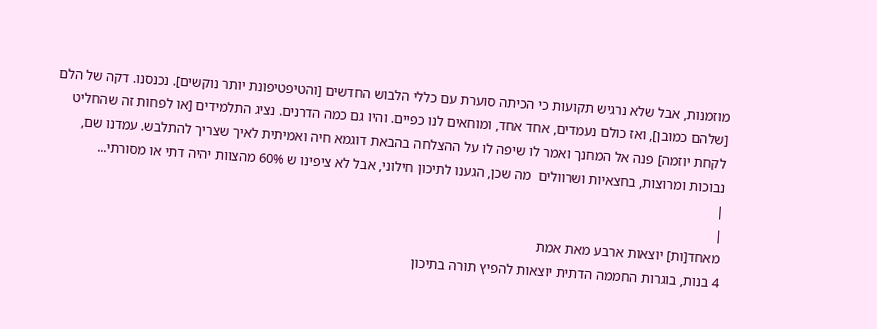מוזמנות, אבל שלא נרגיש תקועות כי הכיתה סוערת עם כללי הלבוש החדשים [והטיפטיפונת יותר נוקשים]. נכנסנו. דקה של הלם [שלהם כמובן], ואז כולם נעמדים, אחד אחד, ומוחאים לנו כפיים. והיו גם כמה הדרנים. נציג התלמידים [או לפחות זה שהחליט לקחת יוזמה] פנה אל המחנך ואמר לו שיפה לו על ההצלחה בהבאת דוגמא חיה ואמיתית לאיך שצריך להתלבש. עמדנו שם, נבוכות ומרוצות, בחצאיות ושרוולים  מה שכן, הגענו לתיכון חילוני, אבל לא ציפינו ש 60% מהצוות יהיה דתי או מסורתי...
|
|
מאחד[ות] יוצאות ארבע מאת אמת
4 בנות, בוגרות החממה הדתית יוצאות להפיץ תורה בתיכון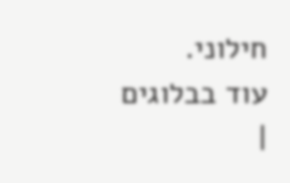חילוני.
עוד בבלוגים
|